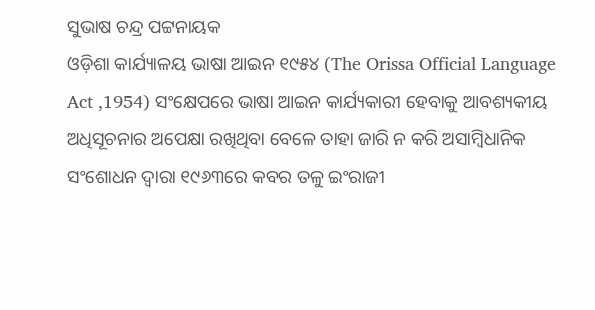ସୁଭାଷ ଚନ୍ଦ୍ର ପଟ୍ଟନାୟକ
ଓଡ଼ିଶା କାର୍ଯ୍ୟାଳୟ ଭାଷା ଆଇନ ୧୯୫୪ (The Orissa Official Language Act ,1954) ସଂକ୍ଷେପରେ ଭାଷା ଆଇନ କାର୍ଯ୍ୟକାରୀ ହେବାକୁ ଆବଶ୍ୟକୀୟ ଅଧିସୂଚନାର ଅପେକ୍ଷା ରଖିଥିବା ବେଳେ ତାହା ଜାରି ନ କରି ଅସାମ୍ବିଧାନିକ ସଂଶୋଧନ ଦ୍ଵାରା ୧୯୬୩ରେ କବର ତଳୁ ଇଂରାଜୀ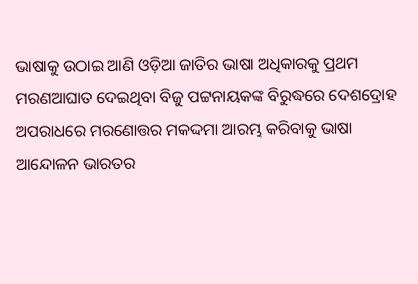ଭାଷାକୁ ଉଠାଇ ଆଣି ଓଡ଼ିଆ ଜାତିର ଭାଷା ଅଧିକାରକୁ ପ୍ରଥମ ମରଣଆଘାତ ଦେଇଥିବା ବିଜୁ ପଟ୍ଟନାୟକଙ୍କ ବିରୁଦ୍ଧରେ ଦେଶଦ୍ରୋହ ଅପରାଧରେ ମରଣୋତ୍ତର ମକଦ୍ଦମା ଆରମ୍ଭ କରିବାକୁ ଭାଷା ଆନ୍ଦୋଳନ ଭାରତର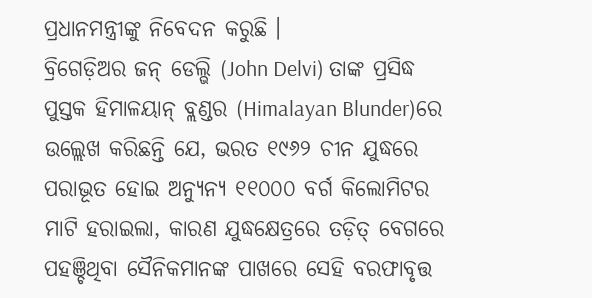ପ୍ରଧାନମନ୍ତ୍ରୀଙ୍କୁ ନିବେଦନ କରୁଛି ।
ବ୍ରିଗେଡ଼ିଅର ଜନ୍ ଡେଲ୍ଭି (John Delvi) ତାଙ୍କ ପ୍ରସିଦ୍ଧ ପୁସ୍ତକ ହିମାଳୟାନ୍ ବ୍ଲଣ୍ଡର (Himalayan Blunder)ରେ ଉଲ୍ଲେଖ କରିଛନ୍ତି ଯେ, ଭରତ ୧୯୬୨ ଚୀନ ଯୁଦ୍ଧରେ ପରାଭୂତ ହୋଇ ଅନ୍ୟୁନ୍ୟ ୧୧୦୦୦ ବର୍ଗ କିଲୋମିଟର ମାଟି ହରାଇଲା, କାରଣ ଯୁଦ୍ଧକ୍ଷେତ୍ରରେ ତଡ଼ିତ୍ ବେଗରେ ପହଞ୍ଚିଥିବା ସୈନିକମାନଙ୍କ ପାଖରେ ସେହି ବରଫାବୃତ୍ତ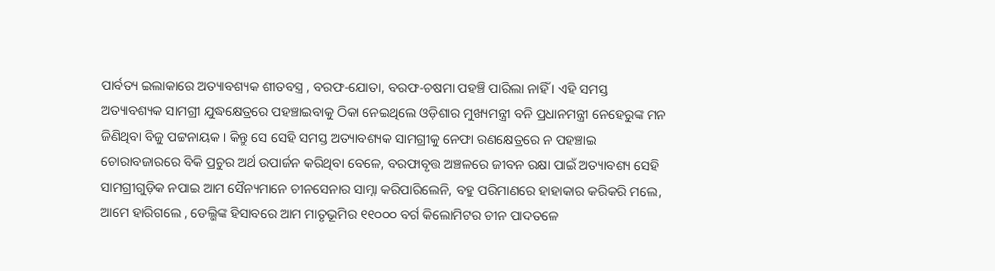ପାର୍ବତ୍ୟ ଇଲାକାରେ ଅତ୍ୟାବଶ୍ୟକ ଶୀତବସ୍ତ୍ର , ବରଫ-ଯୋତା, ବରଫ-ଚଷମା ପହଞ୍ଚି ପାରିଲା ନାହିଁ । ଏହି ସମସ୍ତ ଅତ୍ୟାବଶ୍ୟକ ସାମଗ୍ରୀ ଯୁଦ୍ଧକ୍ଷେତ୍ରରେ ପହଞ୍ଚାଇବାକୁ ଠିକା ନେଇଥିଲେ ଓଡ଼ିଶାର ମୁଖ୍ୟମନ୍ତ୍ରୀ ବନି ପ୍ରଧାନମନ୍ତ୍ରୀ ନେହେରୁଙ୍କ ମନ ଜିଣିଥିବା ବିଜୁ ପଟ୍ଟନାୟକ । କିନ୍ତୁ ସେ ସେହି ସମସ୍ତ ଅତ୍ୟାବଶ୍ୟକ ସାମଗ୍ରୀକୁ ନେଫା ରଣକ୍ଷେତ୍ରରେ ନ ପହଞ୍ଚାଇ ଚୋରାବଜାରରେ ବିକି ପ୍ରଚୁର ଅର୍ଥ ଉପାର୍ଜନ କରିଥିବା ବେଳେ, ବରଫାବୃତ୍ତ ଅଞ୍ଚଳରେ ଜୀବନ ରକ୍ଷା ପାଇଁ ଅତ୍ୟାବଶ୍ୟ ସେହି ସାମଗ୍ରୀଗୁଡ଼ିକ ନପାଇ ଆମ ସୈନ୍ୟମାନେ ଚୀନସେନାର ସାମ୍ନା କରିପାରିଲେନି, ବହୁ ପରିମାଣରେ ହାହାକାର କରିକରି ମଲେ, ଆମେ ହାରିଗଲେ , ଡେଲ୍ଭିଙ୍କ ହିସାବରେ ଆମ ମାତୃଭୂମିର ୧୧୦୦୦ ବର୍ଗ କିଲୋମିଟର ଚୀନ ପାଦତଳେ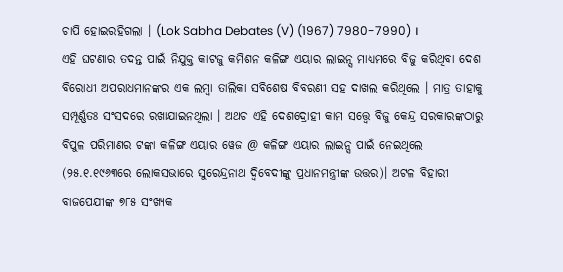ଚାପି ହୋଇରହିଗଲା । (Lok Sabha Debates (V) (1967) 7980-7990) ।
ଏହି ଘଟଣାର ତଦନ୍ତ ପାଇଁ ନିଯୁକ୍ତ କାଟଜୁ କମିଶନ କଳିଙ୍ଗ ଏୟାର ଲାଇନ୍ସ ମାଧ୍ୟମରେ ବିଜୁ କରିଥିବା ଦେଶ ବିରୋଧୀ ଅପରାଧମାନଙ୍କର ଏକ ଲମ୍ବା ତାଲିକା ସବିଶେଷ ବିବରଣୀ ସହ ଦାଖଲ କରିଥିଲେ । ମାତ୍ର ତାହାକୁ ସମ୍ପୂର୍ଣ୍ଣତଃ ସଂସଦରେ ରଖାଯାଇନଥିଲା । ଅଥଚ ଏହି ଦେଶଦ୍ରୋହୀ କାମ ସତ୍ତ୍ୱେ ବିଜୁ କେନ୍ଦ୍ର ସରକାରଙ୍କଠାରୁ ବିପୁଳ ପରିମାଣର ଟଙ୍କା କଳିଙ୍ଗ ଏୟାର ୱେଜ @ କଳିଙ୍ଗ ଏୟାର ଲାଇନ୍ସ ପାଇଁ ନେଇଥିଲେ (୨୫.୧.୧୯୬୩ରେ ଲୋକସଭାରେ ସୁରେନ୍ଦ୍ରନାଥ ଦ୍ଵିବେଦୀଙ୍କୁ ପ୍ରଧାନମନ୍ତ୍ରୀଙ୍କ ଉତ୍ତର)। ଅଟଳ ବିହାରୀ ବାଜପେଯୀଙ୍କ ୭୮୫ ସଂଖ୍ୟକ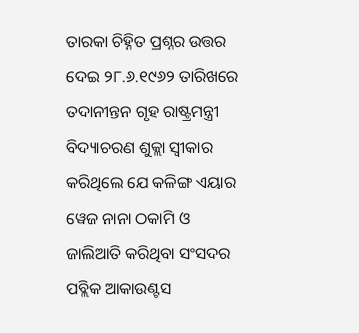ତାରକା ଚିହ୍ନିତ ପ୍ରଶ୍ନର ଉତ୍ତର ଦେଇ ୨୮.୬.୧୯୬୨ ତାରିଖରେ ତଦାନୀନ୍ତନ ଗୃହ ରାଷ୍ଟ୍ରମନ୍ତ୍ରୀ ବିଦ୍ୟାଚରଣ ଶୁକ୍ଲା ସ୍ଵୀକାର କରିଥିଲେ ଯେ କଳିଙ୍ଗ ଏୟାର ୱେଜ ନାନା ଠକାମି ଓ ଜାଲିଆତି କରିଥିବା ସଂସଦର ପବ୍ଲିକ ଆକାଉଣ୍ଟସ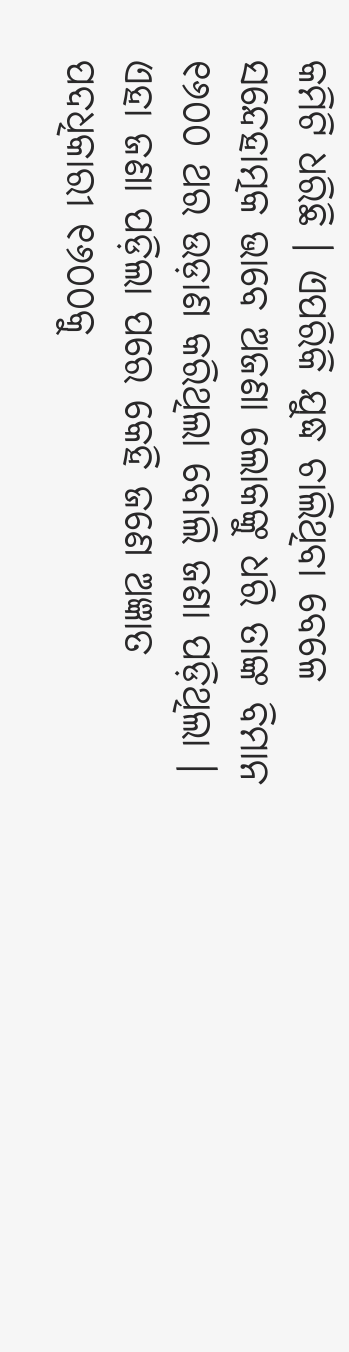କମିଟି ଧରିଛି । ଏପରିକି ଯୁଦ୍ଧ ଚାଲିଥିବା ବେଳେ ସନ୍ଦେହାତ୍ମକ ଭାବେ ଅଜଣା ଲୋକଙ୍କୁ ଧରି ତାଙ୍କ ବିମାନ ୧୬୦୦ ଥର ଉଡ଼ାଣ କରିଥିଲା ବୋଲି ଜଣା ପଡ଼ିଥିଲା । ଏହା ଜଣା ପଡ଼ିଲା ପରେ କେହି ଜଣେ ଅଜ୍ଞାତ ପଦଧିକାରୀ ୧୬୦୦କୁ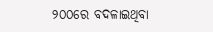୨୦୦ରେ ବଦଳାଇଥିବା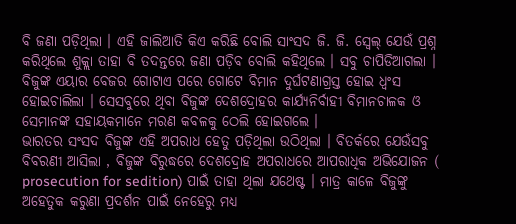ବି ଜଣା ପଡ଼ିଥିଲା । ଏହି ଜାଲିଆତି କିଏ କରିଛି ବୋଲି ସାଂସଦ ଜି. ଜି. ସ୍ଵେଲ୍ ଯେଉଁ ପ୍ରଶ୍ନ କରିଥିଲେ ଶୁକ୍ଲା ତାହା ବି ତଦନ୍ତରେ ଜଣା ପଡ଼ିବ ବୋଲି କହିଥିଲେ । ସବୁ ଚାପିଡିଆଗଲା ।
ବିଜୁଙ୍କ ଏୟାର ବେଜର ଗୋଟାଏ ପରେ ଗୋଟେ ବିମାନ ଦୁର୍ଘଟଣାଗ୍ରସ୍ତ ହୋଇ ଧ୍ଵଂସ ହୋଇଚାଲିଲା । ସେସବୁରେ ଥିବା ବିଜୁଙ୍କ ଦେଶଦ୍ରୋହର କାର୍ଯ୍ୟନିର୍ବାହୀ ବିମାନଚାଳକ ଓ ସେମାନଙ୍କ ସହାୟକମାନେ ମରଣ କବଳକୁ ଠେଲି ହୋଇଗଲେ ।
ଭାରତର ସଂସଦ ବିଜୁଙ୍କ ଏହି ଅପରାଧ ହେତୁ ପଡ଼ିଥିଲା ଉଠିଥିଲା । ବିତର୍କରେ ଯେଉଁସବୁ ବିବରଣୀ ଆସିଲା , ବିଜୁଙ୍କ ବିରୁଦ୍ଧରେ ଦେଶଦ୍ରୋହ ଅପରାଧରେ ଆପରାଧିକ ଅଭିଯୋଜନ ( prosecution for sedition) ପାଇଁ ତାହା ଥିଲା ଯଥେଷ୍ଟ । ମାତ୍ର କାଳେ ବିଜୁଙ୍କୁ ଅହେତୁକ କରୁଣା ପ୍ରଦର୍ଶନ ପାଇଁ ନେହେରୁ ମଧ୍ୟ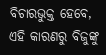ବିଚାରଭୁକ୍ତ ହେବେ, ଏହି କାରଣରୁ ବିଜୁଙ୍କୁ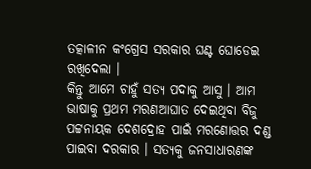ତତ୍କାଳୀନ କଂଗ୍ରେସ ସରକାର ଘଣ୍ଟ ଘୋଡେଇ ରଖିଦେଲା ।
କିନ୍ତୁ ଆମେ ଚାହୁଁ ସତ୍ୟ ପଦାକୁ ଆସୁ । ଆମ ଭାଷାକୁ ପ୍ରଥମ ମରଣଆଘାତ ଦେଇଥିବା ବିଜୁ ପଟ୍ଟନାୟକ ଦେଶଦ୍ରୋହ ପାଇଁ ମରଣୋତ୍ତର ଦଣ୍ଡ ପାଇବା ଦରକାର । ସତ୍ୟକୁ ଜନସାଧାରଣଙ୍କ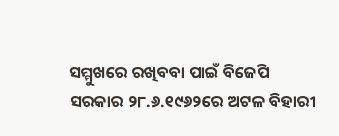ସମ୍ମୁଖରେ ରଖିବବା ପାଇଁ ବିଜେପି ସରକାର ୨୮.୬.୧୯୬୨ରେ ଅଟଳ ବିହାରୀ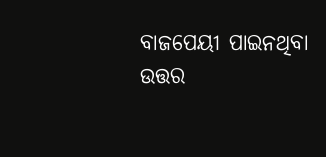ବାଜପେୟୀ ପାଇନଥିବା ଉତ୍ତର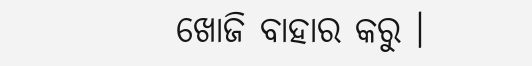ଖୋଜି ବାହାର କରୁ ।